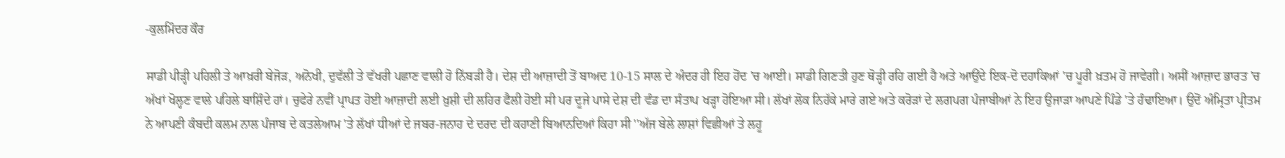-ਕੁਲਮਿੰਦਰ ਕੌਰ

ਸਾਡੀ ਪੀੜ੍ਹੀ ਪਹਿਲੀ ਤੇ ਆਖ਼ਰੀ ਬੇਜੋੜ, ਅਨੋਖੀ, ਦੁਵੱਲੀ ਤੇ ਵੱਖਰੀ ਪਛਾਣ ਵਾਲੀ ਹੋ ਨਿੱਬੜੀ ਹੈ। ਦੇਸ਼ ਦੀ ਆਜ਼ਾਦੀ ਤੋਂ ਬਾਅਦ 10-15 ਸਾਲ ਦੇ ਅੰਦਰ ਹੀ ਇਹ ਹੋਂਦ 'ਚ ਆਈ। ਸਾਡੀ ਗਿਣਤੀ ਹੁਣ ਥੋੜ੍ਹੀ ਰਹਿ ਗਈ ਹੈ ਅਤੇ ਆਉਂਦੇ ਇਕ-ਦੋ ਦਹਾਕਿਆਂ 'ਚ ਪੂਰੀ ਖ਼ਤਮ ਹੋ ਜਾਵੇਗੀ। ਅਸੀਂ ਆਜ਼ਾਦ ਭਾਰਤ 'ਚ ਅੱਖਾਂ ਖੋਲ੍ਹਣ ਵਾਲੇ ਪਹਿਲੇ ਬਾਸ਼ਿੰਦੇ ਹਾਂ। ਚੁਫੇਰੇ ਨਵੀਂ ਪ੍ਰਾਪਤ ਹੋਈ ਆਜ਼ਾਦੀ ਲਈ ਖ਼ੁਸ਼ੀ ਦੀ ਲਹਿਰ ਫੈਲੀ ਹੋਈ ਸੀ ਪਰ ਦੂਜੇ ਪਾਸੇ ਦੇਸ਼ ਦੀ ਵੰਡ ਦਾ ਸੰਤਾਪ ਖੜ੍ਹਾ ਹੋਇਆ ਸੀ। ਲੱਖਾਂ ਲੋਕ ਨਿਹੱਕੇ ਮਾਰੇ ਗਏ ਅਤੇ ਕਰੋੜਾਂ ਦੇ ਲਗਪਗ ਪੰਜਾਬੀਆਂ ਨੇ ਇਹ ਉਜਾੜਾ ਆਪਣੇ ਪਿੰਡੇ 'ਤੇ ਹੰਢਾਇਆ। ਉਦੋਂ ਅੰਮ੍ਰਿਤਾ ਪ੍ਰੀਤਮ ਨੇ ਆਪਣੀ ਕੰਬਦੀ ਕਲਮ ਨਾਲ ਪੰਜਾਬ ਦੇ ਕਤਲੇਆਮ 'ਤੇ ਲੱਖਾਂ ਧੀਆਂ ਦੇ ਜਬਰ-ਜਨਾਹ ਦੇ ਦਰਦ ਦੀ ਕਹਾਣੀ ਬਿਆਨਦਿਆਂ ਕਿਹਾ ਸੀ ''ਅੱਜ ਬੇਲੇ ਲਾਸ਼ਾਂ ਵਿਛੀਆਂ ਤੇ ਲਹੂ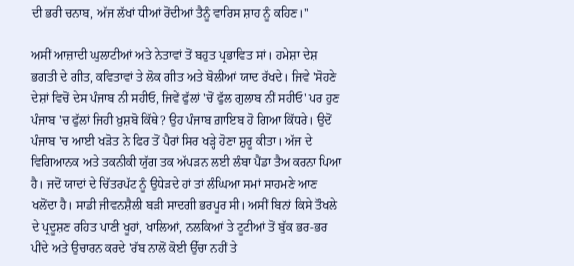ਦੀ ਭਰੀ ਚਨਾਬ, ਅੱਜ ਲੱਖਾਂ ਧੀਆਂ ਰੋਂਦੀਆਂ ਤੈਨੂੰ ਵਾਰਿਸ ਸ਼ਾਹ ਨੂੰ ਕਹਿਣ।''

ਅਸੀਂ ਆਜ਼ਾਦੀ ਘੁਲਾਟੀਆਂ ਅਤੇ ਨੇਤਾਵਾਂ ਤੋਂ ਬਹੁਤ ਪ੍ਰਭਾਵਿਤ ਸਾਂ। ਹਮੇਸ਼ਾ ਦੇਸ਼ ਭਗਤੀ ਦੇ ਗੀਤ, ਕਵਿਤਾਵਾਂ ਤੇ ਲੋਕ ਗੀਤ ਅਤੇ ਬੋਲੀਆਂ ਯਾਦ ਰੱਖਦੇ। ਜਿਵੇ 'ਸੋਹਣੇ ਦੇਸ਼ਾਂ ਵਿਚੋਂ ਦੇਸ ਪੰਜਾਬ ਨੀ ਸਹੀਓ, ਜਿਵੇਂ ਫੁੱਲਾਂ 'ਚੋਂ ਫੁੱਲ ਗੁਲਾਬ ਨੀਂ ਸਹੀਓ' ਪਰ ਹੁਣ ਪੰਜਾਬ 'ਚ ਫੁੱਲਾਂ ਜਿਹੀ ਖ਼ੁਸ਼ਬੋ ਕਿੱਥੇ? ਉਹ ਪੰਜਾਬ ਗ਼ਾਇਬ ਹੋ ਗਿਆ ਕਿੱਧਰੇ। ਉਦੋਂ ਪੰਜਾਬ 'ਚ ਆਈ ਖੜੋਤ ਨੇ ਫਿਰ ਤੋਂ ਪੈਰਾਂ ਸਿਰ ਖੜ੍ਹੇ ਹੋਣਾ ਸ਼ੁਰੂ ਕੀਤਾ। ਅੱਜ ਦੇ ਵਿਗਿਆਨਕ ਅਤੇ ਤਕਨੀਕੀ ਯੁੱਗ ਤਕ ਅੱਪੜਨ ਲਈ ਲੰਬਾ ਪੈਂਡਾ ਤੈਅ ਕਰਨਾ ਪਿਆ ਹੈ। ਜਦੋਂ ਯਾਦਾਂ ਦੇ ਚਿੱਤਰਪੱਟ ਨੂੰ ਉਧੇੜਦੇ ਹਾਂ ਤਾਂ ਲੰਘਿਆ ਸਮਾਂ ਸਾਹਮਣੇ ਆਣ ਖਲੋਂਦਾ ਹੈ। ਸਾਡੀ ਜੀਵਨਸ਼ੈਲੀ ਬੜੀ ਸਾਦਗੀ ਭਰਪੂਰ ਸੀ। ਅਸੀਂ ਬਿਨਾਂ ਕਿਸੇ ਤੌਖਲੇ ਦੇ ਪ੍ਰਦੂਸ਼ਣ ਰਹਿਤ ਪਾਣੀ ਖੂਹਾਂ, ਖਾਲਿਆਂ, ਨਲਕਿਆਂ ਤੇ ਟੂਟੀਆਂ ਤੋਂ ਬੁੱਕ ਭਰ-ਭਰ ਪੀਂਦੇ ਅਤੇ ਉਚਾਰਨ ਕਰਦੇ 'ਰੱਬ ਨਾਲੋਂ ਕੋਈ ਉੱਚਾ ਨਹੀਂ ਤੇ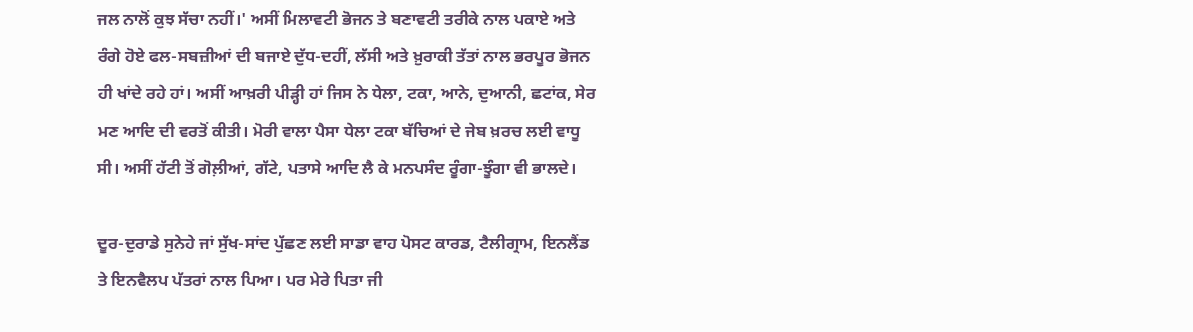ਜਲ ਨਾਲੋਂ ਕੁਝ ਸੱਚਾ ਨਹੀਂ।' ਅਸੀਂ ਮਿਲਾਵਟੀ ਭੋਜਨ ਤੇ ਬਣਾਵਟੀ ਤਰੀਕੇ ਨਾਲ ਪਕਾਏ ਅਤੇ ਰੰਗੇ ਹੋਏ ਫਲ-ਸਬਜ਼ੀਆਂ ਦੀ ਬਜਾਏ ਦੁੱਧ-ਦਹੀਂ, ਲੱਸੀ ਅਤੇ ਖ਼ੁਰਾਕੀ ਤੱਤਾਂ ਨਾਲ ਭਰਪੂਰ ਭੋਜਨ ਹੀ ਖਾਂਦੇ ਰਹੇ ਹਾਂ। ਅਸੀਂ ਆਖ਼ਰੀ ਪੀੜ੍ਹੀ ਹਾਂ ਜਿਸ ਨੇ ਧੇਲਾ, ਟਕਾ, ਆਨੇ, ਦੁਆਨੀ, ਛਟਾਂਕ, ਸੇਰ ਮਣ ਆਦਿ ਦੀ ਵਰਤੋਂ ਕੀਤੀ। ਮੋਰੀ ਵਾਲਾ ਪੈਸਾ ਧੇਲਾ ਟਕਾ ਬੱਚਿਆਂ ਦੇ ਜੇਬ ਖ਼ਰਚ ਲਈ ਵਾਧੂ ਸੀ। ਅਸੀਂ ਹੱਟੀ ਤੋਂ ਗੋਲ਼ੀਆਂ, ਗੱਟੇ, ਪਤਾਸੇ ਆਦਿ ਲੈ ਕੇ ਮਨਪਸੰਦ ਰੂੰਗਾ-ਝੂੰਗਾ ਵੀ ਭਾਲਦੇ।

ਦੂਰ-ਦੁਰਾਡੇ ਸੁਨੇਹੇ ਜਾਂ ਸੁੱਖ-ਸਾਂਦ ਪੁੱਛਣ ਲਈ ਸਾਡਾ ਵਾਹ ਪੋਸਟ ਕਾਰਡ, ਟੈਲੀਗ੍ਰਾਮ, ਇਨਲੈਂਡ ਤੇ ਇਨਵੈਲਪ ਪੱਤਰਾਂ ਨਾਲ ਪਿਆ। ਪਰ ਮੇਰੇ ਪਿਤਾ ਜੀ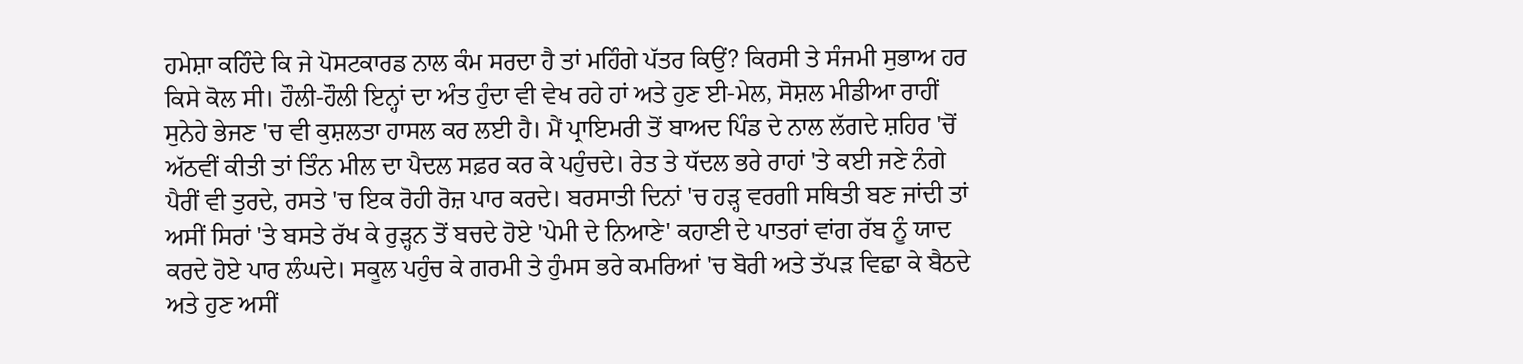ਹਮੇਸ਼ਾ ਕਹਿੰਦੇ ਕਿ ਜੇ ਪੋਸਟਕਾਰਡ ਨਾਲ ਕੰਮ ਸਰਦਾ ਹੈ ਤਾਂ ਮਹਿੰਗੇ ਪੱਤਰ ਕਿਉਂ? ਕਿਰਸੀ ਤੇ ਸੰਜਮੀ ਸੁਭਾਅ ਹਰ ਕਿਸੇ ਕੋਲ ਸੀ। ਹੌਲੀ-ਹੌਲੀ ਇਨ੍ਹਾਂ ਦਾ ਅੰਤ ਹੁੰਦਾ ਵੀ ਵੇਖ ਰਹੇ ਹਾਂ ਅਤੇ ਹੁਣ ਈ-ਮੇਲ, ਸੋਸ਼ਲ ਮੀਡੀਆ ਰਾਹੀਂ ਸੁਨੇਹੇ ਭੇਜਣ 'ਚ ਵੀ ਕੁਸ਼ਲਤਾ ਹਾਸਲ ਕਰ ਲਈ ਹੈ। ਮੈਂ ਪ੍ਰਾਇਮਰੀ ਤੋਂ ਬਾਅਦ ਪਿੰਡ ਦੇ ਨਾਲ ਲੱਗਦੇ ਸ਼ਹਿਰ 'ਚੋਂ ਅੱਠਵੀਂ ਕੀਤੀ ਤਾਂ ਤਿੰਨ ਮੀਲ ਦਾ ਪੈਦਲ ਸਫ਼ਰ ਕਰ ਕੇ ਪਹੁੰਚਦੇ। ਰੇਤ ਤੇ ਧੱਦਲ ਭਰੇ ਰਾਹਾਂ 'ਤੇ ਕਈ ਜਣੇ ਨੰਗੇ ਪੈਰੀਂ ਵੀ ਤੁਰਦੇ, ਰਸਤੇ 'ਚ ਇਕ ਰੋਹੀ ਰੋਜ਼ ਪਾਰ ਕਰਦੇ। ਬਰਸਾਤੀ ਦਿਨਾਂ 'ਚ ਹੜ੍ਹ ਵਰਗੀ ਸਥਿਤੀ ਬਣ ਜਾਂਦੀ ਤਾਂ ਅਸੀਂ ਸਿਰਾਂ 'ਤੇ ਬਸਤੇ ਰੱਖ ਕੇ ਰੁੜ੍ਹਨ ਤੋਂ ਬਚਦੇ ਹੋਏ 'ਪੇਮੀ ਦੇ ਨਿਆਣੇ' ਕਹਾਣੀ ਦੇ ਪਾਤਰਾਂ ਵਾਂਗ ਰੱਬ ਨੂੰ ਯਾਦ ਕਰਦੇ ਹੋਏ ਪਾਰ ਲੰਘਦੇ। ਸਕੂਲ ਪਹੁੰਚ ਕੇ ਗਰਮੀ ਤੇ ਹੁੰਮਸ ਭਰੇ ਕਮਰਿਆਂ 'ਚ ਬੋਰੀ ਅਤੇ ਤੱਪੜ ਵਿਛਾ ਕੇ ਬੈਠਦੇ ਅਤੇ ਹੁਣ ਅਸੀਂ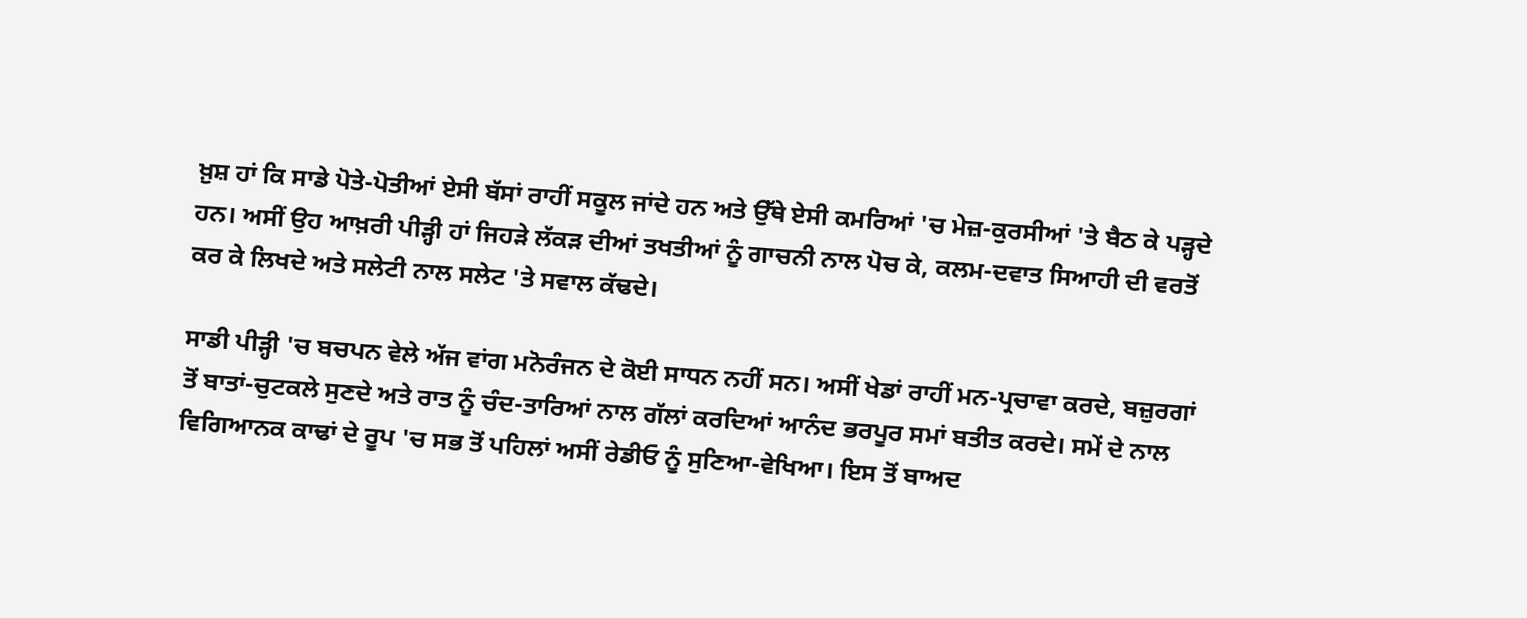ਖ਼ੁਸ਼ ਹਾਂ ਕਿ ਸਾਡੇ ਪੋਤੇ-ਪੋਤੀਆਂ ਏਸੀ ਬੱਸਾਂ ਰਾਹੀਂ ਸਕੂਲ ਜਾਂਦੇ ਹਨ ਅਤੇ ਉੱਥੇ ਏਸੀ ਕਮਰਿਆਂ 'ਚ ਮੇਜ਼-ਕੁਰਸੀਆਂ 'ਤੇ ਬੈਠ ਕੇ ਪੜ੍ਹਦੇ ਹਨ। ਅਸੀਂ ਉਹ ਆਖ਼ਰੀ ਪੀੜ੍ਹੀ ਹਾਂ ਜਿਹੜੇ ਲੱਕੜ ਦੀਆਂ ਤਖਤੀਆਂ ਨੂੰ ਗਾਚਨੀ ਨਾਲ ਪੋਚ ਕੇ, ਕਲਮ-ਦਵਾਤ ਸਿਆਹੀ ਦੀ ਵਰਤੋਂ ਕਰ ਕੇ ਲਿਖਦੇ ਅਤੇ ਸਲੇਟੀ ਨਾਲ ਸਲੇਟ 'ਤੇ ਸਵਾਲ ਕੱਢਦੇ।

ਸਾਡੀ ਪੀੜ੍ਹੀ 'ਚ ਬਚਪਨ ਵੇਲੇ ਅੱਜ ਵਾਂਗ ਮਨੋਰੰਜਨ ਦੇ ਕੋਈ ਸਾਧਨ ਨਹੀਂ ਸਨ। ਅਸੀਂ ਖੇਡਾਂ ਰਾਹੀਂ ਮਨ-ਪ੍ਰਚਾਵਾ ਕਰਦੇ, ਬਜ਼ੁਰਗਾਂ ਤੋਂ ਬਾਤਾਂ-ਚੁਟਕਲੇ ਸੁਣਦੇ ਅਤੇ ਰਾਤ ਨੂੰ ਚੰਦ-ਤਾਰਿਆਂ ਨਾਲ ਗੱਲਾਂ ਕਰਦਿਆਂ ਆਨੰਦ ਭਰਪੂਰ ਸਮਾਂ ਬਤੀਤ ਕਰਦੇ। ਸਮੇਂ ਦੇ ਨਾਲ ਵਿਗਿਆਨਕ ਕਾਢਾਂ ਦੇ ਰੂਪ 'ਚ ਸਭ ਤੋਂ ਪਹਿਲਾਂ ਅਸੀਂ ਰੇਡੀਓ ਨੂੰ ਸੁਣਿਆ-ਵੇਖਿਆ। ਇਸ ਤੋਂ ਬਾਅਦ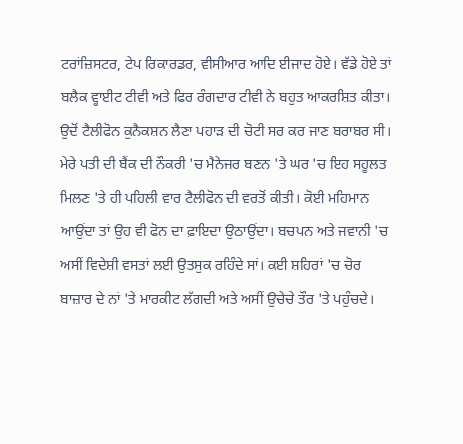ਟਰਾਂਜ਼ਿਸਟਰ, ਟੇਪ ਰਿਕਾਰਡਰ, ਵੀਸੀਆਰ ਆਦਿ ਈਜਾਦ ਹੋਏ। ਵੱਡੇ ਹੋਏ ਤਾਂ ਬਲੈਕ ਵ੍ਹਾਈਟ ਟੀਵੀ ਅਤੇ ਫਿਰ ਰੰਗਦਾਰ ਟੀਵੀ ਨੇ ਬਹੁਤ ਆਕਰਸ਼ਿਤ ਕੀਤਾ। ਉਦੋਂ ਟੈਲੀਫੋਨ ਕੁਨੈਕਸ਼ਨ ਲੈਣਾ ਪਹਾੜ ਦੀ ਚੋਟੀ ਸਰ ਕਰ ਜਾਣ ਬਰਾਬਰ ਸੀ। ਮੇਰੇ ਪਤੀ ਦੀ ਬੈਂਕ ਦੀ ਨੌਕਰੀ 'ਚ ਮੈਨੇਜਰ ਬਣਨ 'ਤੇ ਘਰ 'ਚ ਇਹ ਸਹੂਲਤ ਮਿਲਣ 'ਤੇ ਹੀ ਪਹਿਲੀ ਵਾਰ ਟੈਲੀਫੋਨ ਦੀ ਵਰਤੋਂ ਕੀਤੀ। ਕੋਈ ਮਹਿਮਾਨ ਆਉਂਦਾ ਤਾਂ ਉਹ ਵੀ ਫੋਨ ਦਾ ਫ਼ਾਇਦਾ ਉਠਾਉਂਦਾ। ਬਚਪਨ ਅਤੇ ਜਵਾਨੀ 'ਚ ਅਸੀਂ ਵਿਦੇਸ਼ੀ ਵਸਤਾਂ ਲਈ ਉਤਸੁਕ ਰਹਿੰਦੇ ਸਾਂ। ਕਈ ਸ਼ਹਿਰਾਂ 'ਚ ਚੋਰ ਬਾਜ਼ਾਰ ਦੇ ਨਾਂ 'ਤੇ ਮਾਰਕੀਟ ਲੱਗਦੀ ਅਤੇ ਅਸੀਂ ਉਚੇਚੇ ਤੌਰ 'ਤੇ ਪਹੁੰਚਦੇ।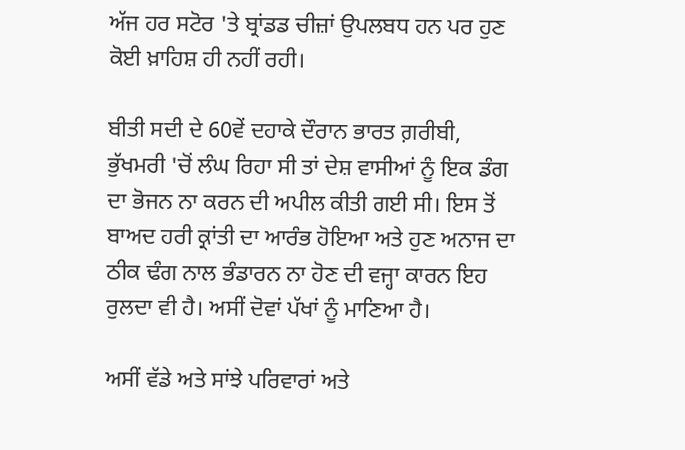ਅੱਜ ਹਰ ਸਟੋਰ 'ਤੇ ਬ੍ਰਾਂਡਡ ਚੀਜ਼ਾਂ ਉਪਲਬਧ ਹਨ ਪਰ ਹੁਣ ਕੋਈ ਖ਼ਾਹਿਸ਼ ਹੀ ਨਹੀਂ ਰਹੀ।

ਬੀਤੀ ਸਦੀ ਦੇ 60ਵੇਂ ਦਹਾਕੇ ਦੌਰਾਨ ਭਾਰਤ ਗ਼ਰੀਬੀ, ਭੁੱਖਮਰੀ 'ਚੋਂ ਲੰਘ ਰਿਹਾ ਸੀ ਤਾਂ ਦੇਸ਼ ਵਾਸੀਆਂ ਨੂੰ ਇਕ ਡੰਗ ਦਾ ਭੋਜਨ ਨਾ ਕਰਨ ਦੀ ਅਪੀਲ ਕੀਤੀ ਗਈ ਸੀ। ਇਸ ਤੋਂ ਬਾਅਦ ਹਰੀ ਕ੍ਰਾਂਤੀ ਦਾ ਆਰੰਭ ਹੋਇਆ ਅਤੇ ਹੁਣ ਅਨਾਜ ਦਾ ਠੀਕ ਢੰਗ ਨਾਲ ਭੰਡਾਰਨ ਨਾ ਹੋਣ ਦੀ ਵਜ੍ਹਾ ਕਾਰਨ ਇਹ ਰੁਲਦਾ ਵੀ ਹੈ। ਅਸੀਂ ਦੋਵਾਂ ਪੱਖਾਂ ਨੂੰ ਮਾਣਿਆ ਹੈ।

ਅਸੀਂ ਵੱਡੇ ਅਤੇ ਸਾਂਝੇ ਪਰਿਵਾਰਾਂ ਅਤੇ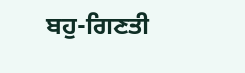ਬਹੁ-ਗਿਣਤੀ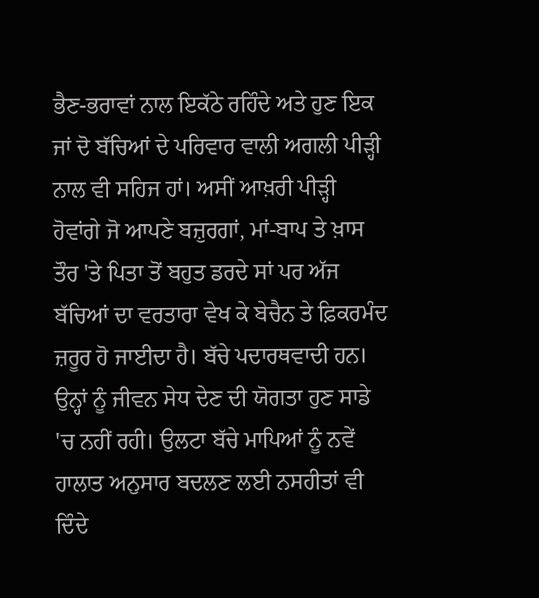ਭੈਣ-ਭਰਾਵਾਂ ਨਾਲ ਇਕੱਠੇ ਰਹਿੰਦੇ ਅਤੇ ਹੁਣ ਇਕ ਜਾਂ ਦੋ ਬੱਚਿਆਂ ਦੇ ਪਰਿਵਾਰ ਵਾਲੀ ਅਗਲੀ ਪੀੜ੍ਹੀ ਨਾਲ ਵੀ ਸਹਿਜ ਹਾਂ। ਅਸੀਂ ਆਖ਼ਰੀ ਪੀੜ੍ਹੀ ਹੋਵਾਂਗੇ ਜੋ ਆਪਣੇ ਬਜ਼ੁਰਗਾਂ, ਮਾਂ-ਬਾਪ ਤੇ ਖ਼ਾਸ ਤੌਰ 'ਤੇ ਪਿਤਾ ਤੋਂ ਬਹੁਤ ਡਰਦੇ ਸਾਂ ਪਰ ਅੱਜ ਬੱਚਿਆਂ ਦਾ ਵਰਤਾਰਾ ਵੇਖ ਕੇ ਬੇਚੈਨ ਤੇ ਫ਼ਿਕਰਮੰਦ ਜ਼ਰੂਰ ਹੋ ਜਾਈਦਾ ਹੈ। ਬੱਚੇ ਪਦਾਰਥਵਾਦੀ ਹਨ। ਉਨ੍ਹਾਂ ਨੂੰ ਜੀਵਨ ਸੇਧ ਦੇਣ ਦੀ ਯੋਗਤਾ ਹੁਣ ਸਾਡੇ 'ਚ ਨਹੀਂ ਰਹੀ। ਉਲਟਾ ਬੱਚੇ ਮਾਪਿਆਂ ਨੂੰ ਨਵੇਂ ਹਾਲਾਤ ਅਨੁਸਾਰ ਬਦਲਣ ਲਈ ਨਸਹੀਤਾਂ ਵੀ ਦਿੰਦੇ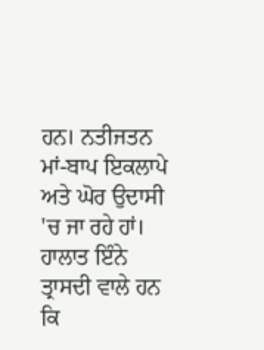ਹਨ। ਨਤੀਜਤਨ ਮਾਂ-ਬਾਪ ਇਕਲਾਪੇ ਅਤੇ ਘੋਰ ਉਦਾਸੀ 'ਚ ਜਾ ਰਹੇ ਹਾਂ। ਹਾਲਾਤ ਇੰਨੇ ਤ੍ਰਾਸਦੀ ਵਾਲੇ ਹਨ ਕਿ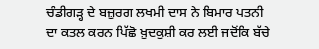ਚੰਡੀਗੜ੍ਹ ਦੇ ਬਜ਼ੁਰਗ ਲਖਮੀ ਦਾਸ ਨੇ ਬਿਮਾਰ ਪਤਨੀ ਦਾ ਕਤਲ ਕਰਨ ਪਿੱਛੋ ਖ਼ੁਦਕੁਸ਼ੀ ਕਰ ਲਈ ਜਦੋਂਕਿ ਬੱਚੇ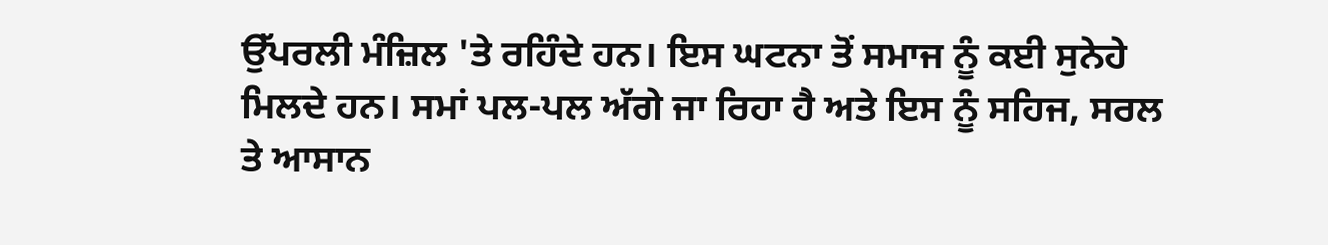ਉੱਪਰਲੀ ਮੰਜ਼ਿਲ 'ਤੇ ਰਹਿੰਦੇ ਹਨ। ਇਸ ਘਟਨਾ ਤੋਂ ਸਮਾਜ ਨੂੰ ਕਈ ਸੁਨੇਹੇ ਮਿਲਦੇ ਹਨ। ਸਮਾਂ ਪਲ-ਪਲ ਅੱਗੇ ਜਾ ਰਿਹਾ ਹੈ ਅਤੇ ਇਸ ਨੂੰ ਸਹਿਜ, ਸਰਲ ਤੇ ਆਸਾਨ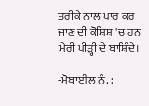ਤਰੀਕੇ ਨਾਲ ਪਾਰ ਕਰ ਜਾਣ ਦੀ ਕੋਸ਼ਿਸ਼ 'ਚ ਹਨ ਮੇਰੀ ਪੀੜ੍ਹੀ ਦੇ ਬਾਸ਼ਿੰਦੇ।

-ਮੋਬਾਈਲ ਨੰ. :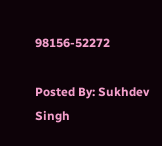98156-52272

Posted By: Sukhdev Singh